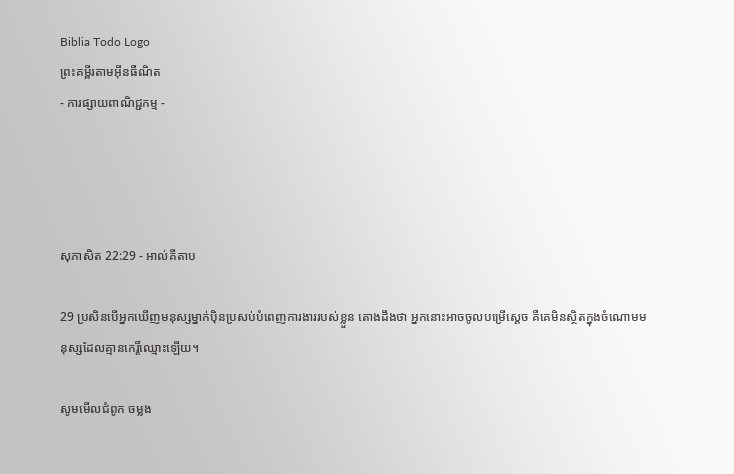Biblia Todo Logo
ព្រះគម្ពីរតាមអ៊ីនធឺណិត
- ការផ្សាយពាណិជ្ជកម្ម -




សុភា‌សិត 22:29 - អាល់គីតាប

29 ប្រសិនបើអ្នកឃើញមនុស្សម្នាក់ប៉ិន‌ប្រសប់បំពេញការ‌ងាររបស់ខ្លួន តោងដឹងថា អ្នកនោះអាចចូលបម្រើស្ដេច គឺគេមិនស្ថិតក្នុងចំណោមមនុស្សដែលគ្មានកេរ្តិ៍ឈ្មោះឡើយ។

សូមមើលជំពូក ចម្លង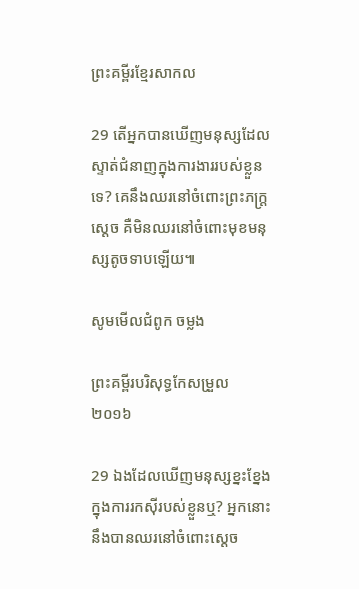ព្រះគម្ពីរខ្មែរសាកល

29 តើអ្នកបានឃើញមនុស្សដែលស្ទាត់ជំនាញក្នុងការងាររបស់ខ្លួនទេ? គេនឹងឈរនៅចំពោះព្រះភក្ត្រស្ដេច គឺមិនឈរនៅចំពោះមុខមនុស្សតូចទាបឡើយ៕

សូមមើលជំពូក ចម្លង

ព្រះគម្ពីរបរិសុទ្ធកែសម្រួល ២០១៦

29 ឯងដែលឃើញមនុស្សខ្នះ‌ខ្នែង ក្នុងការរកស៊ីរបស់ខ្លួនឬ? អ្នកនោះនឹងបានឈរនៅចំពោះស្តេច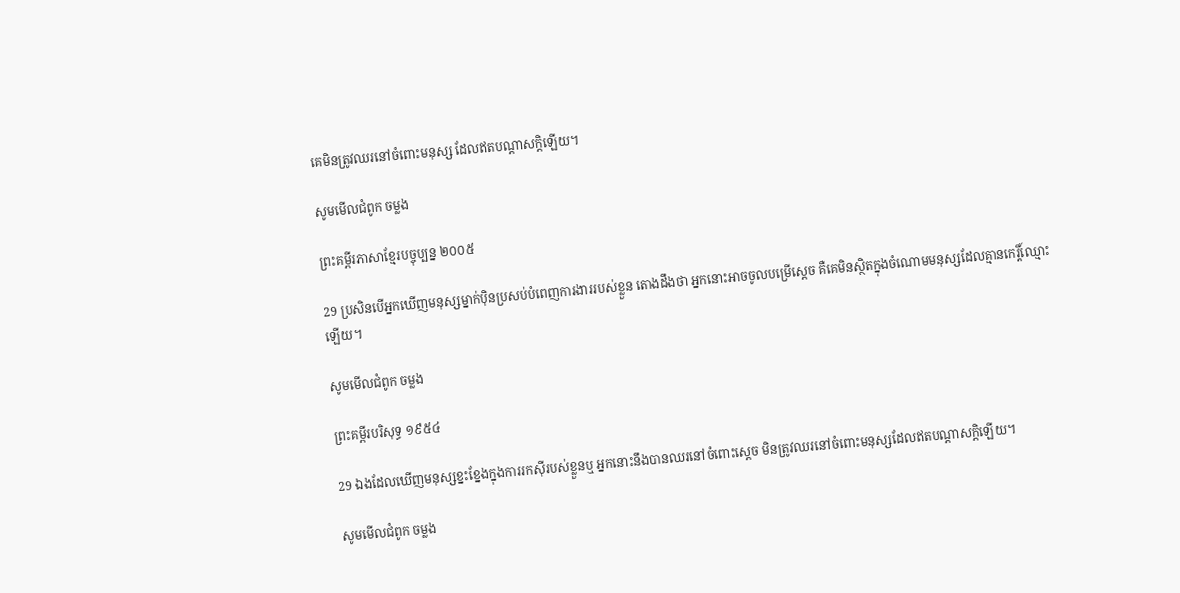គេមិនត្រូវឈរនៅចំពោះមនុស្ស ដែលឥតបណ្ដាសក្តិឡើយ។

សូមមើលជំពូក ចម្លង

ព្រះគម្ពីរភាសាខ្មែរបច្ចុប្បន្ន ២០០៥

29 ប្រសិនបើអ្នកឃើញមនុស្សម្នាក់ប៉ិន‌ប្រសប់បំពេញការ‌ងាររបស់ខ្លួន តោងដឹងថា អ្នកនោះអាចចូលបម្រើស្ដេច គឺគេមិនស្ថិតក្នុងចំណោមមនុស្សដែលគ្មានកេរ្តិ៍ឈ្មោះឡើយ។

សូមមើលជំពូក ចម្លង

ព្រះគម្ពីរបរិសុទ្ធ ១៩៥៤

29 ឯងដែលឃើញមនុស្សខ្នះ‌ខ្នែងក្នុងការរកស៊ីរបស់ខ្លួនឬ អ្នកនោះនឹងបានឈរនៅចំពោះស្តេច មិនត្រូវឈរនៅចំពោះមនុស្សដែលឥតបណ្តាសក្តិឡើយ។

សូមមើលជំពូក ចម្លង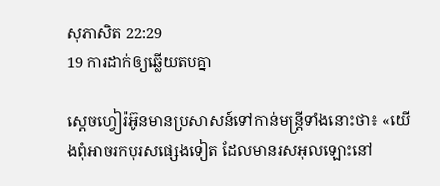សុភា‌សិត 22:29
19 ការដាក់ឲ្យឆ្លើយតបគ្នា

ស្តេចហ្វៀរ៉អ៊ូនមានប្រសាសន៍ទៅកាន់មន្ត្រីទាំងនោះថា៖ «យើងពុំអាចរកបុរសផ្សេងទៀត ដែលមានរសអុលឡោះនៅ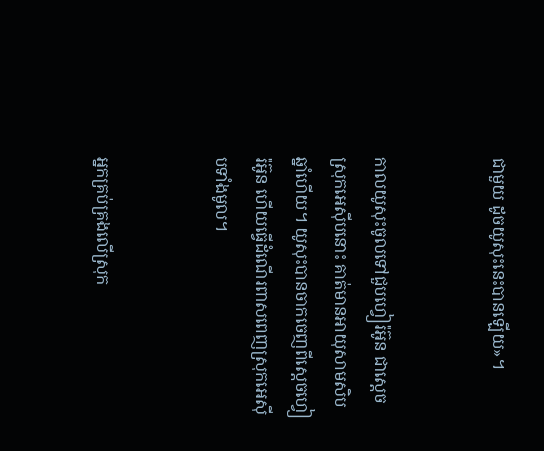ជាមួយ ដូចយូសុះនេះបានឡើយ»។


កាលយូសុះចូលទៅជួបហ្វៀរ៉អ៊ូន ជាស្តេចស្រុកអេស៊ីបនោះ គាត់មានអាយុសាម‌សិបឆ្នាំហើយ។ យូសុះបានចាកចេញពីស្តេចហ្វៀរ៉អ៊ូន ហើយធ្វើដំណើរពាសពេញស្រុកអេស៊ីបទាំងមូល។


អ្នកគ្រប់គ្រងលើស្រុក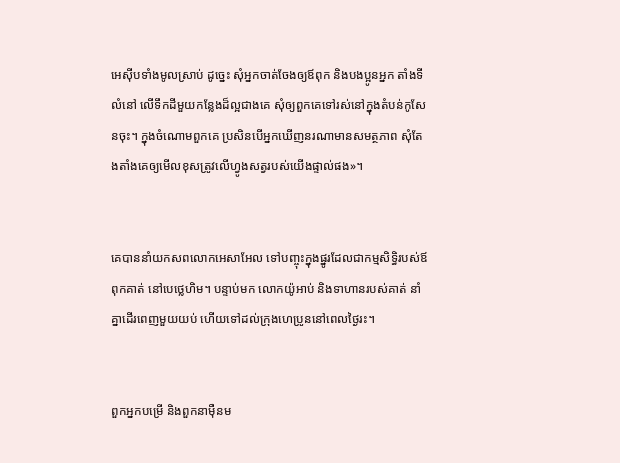អេស៊ីបទាំងមូលស្រាប់ ដូច្នេះ សុំអ្នកចាត់ចែងឲ្យឪពុក និងបង‌ប្អូនអ្នក តាំងទីលំនៅ លើទឹកដីមួយកន្លែងដ៏ល្អជាងគេ សុំឲ្យពួកគេទៅរស់នៅក្នុងតំបន់កូសែនចុះ។ ក្នុងចំណោមពួកគេ ប្រសិនបើអ្នកឃើញនរណាមានសមត្ថភាព សុំតែងតាំងគេឲ្យមើលខុសត្រូវលើហ្វូងសត្វរបស់យើងផ្ទាល់ផង»។


គេបាននាំយកសពលោកអេសា‌អែល ទៅបញ្ចុះក្នុងផ្នូរដែលជាកម្ម‌សិទ្ធិរបស់ឪពុកគាត់ នៅបេថ្លេ‌ហិម។ បន្ទាប់មក លោកយ៉ូអាប់ និងទាហានរបស់គាត់ នាំគ្នាដើរពេញមួយយប់ ហើយទៅដល់ក្រុងហេប្រូននៅពេលថ្ងៃរះ។


ពួកអ្នកបម្រើ និងពួកនាម៉ឺនម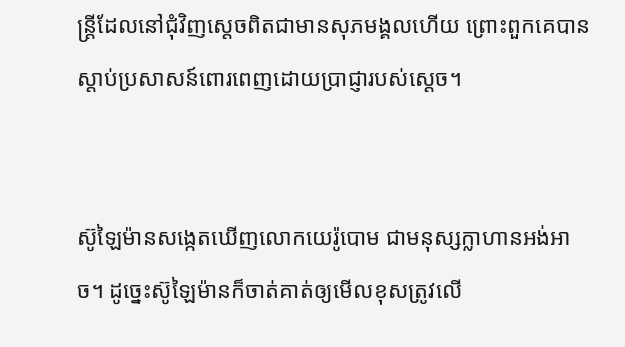ន្ត្រីដែលនៅជុំ‌វិញស្តេចពិតជាមានសុភ‌មង្គលហើយ ព្រោះពួកគេបានស្តាប់ប្រសាសន៍ពោរ‌ពេញដោយប្រាជ្ញារបស់ស្តេច។


ស៊ូឡៃ‌ម៉ានសង្កេតឃើញលោកយេរ៉ូ‌បោម ជាមនុស្សក្លាហានអង់‌អាច។ ដូច្នេះស៊ូឡៃ‌ម៉ានក៏ចាត់គាត់ឲ្យមើលខុសត្រូវលើ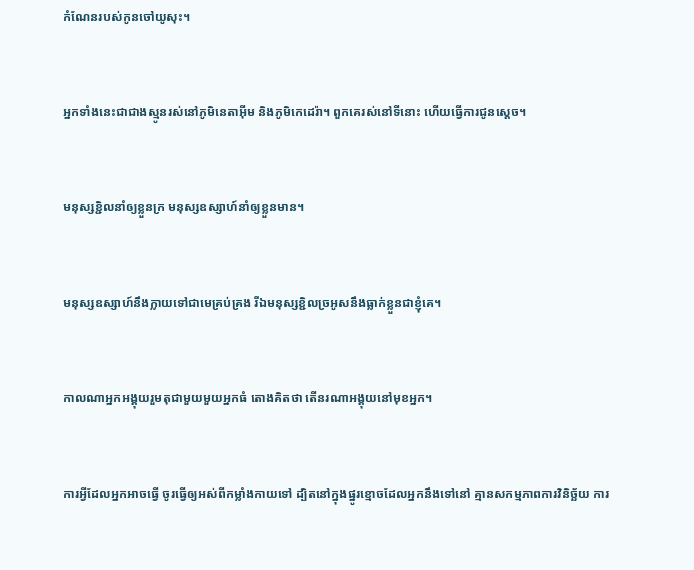កំណែនរបស់កូនចៅយូសុះ។


អ្នកទាំងនេះជាជាងស្មូនរស់នៅភូមិនេតា‌អ៊ីម និងភូមិកេដេ‌រ៉ា។ ពួកគេរស់នៅទីនោះ ហើយធ្វើការជូនស្តេច។


មនុស្សខ្ជិលនាំឲ្យខ្លួនក្រ មនុស្សឧស្សាហ៍នាំឲ្យខ្លួនមាន។


មនុស្សឧស្សាហ៍នឹងក្លាយទៅជាមេគ្រប់‌គ្រង រីឯមនុស្សខ្ជិលច្រអូសនឹងធ្លាក់ខ្លួនជាខ្ញុំគេ។


កាលណាអ្នកអង្គុយរួមតុជាមួយមួយអ្នកធំ តោងគិតថា តើនរណាអង្គុយនៅមុខអ្នក។


ការអ្វីដែលអ្នកអាចធ្វើ ចូរធ្វើឲ្យអស់ពីកម្លាំងកាយទៅ ដ្បិតនៅក្នុងផ្នូរខ្មោចដែលអ្នកនឹងទៅនៅ គ្មានសកម្ម‌ភាពការវិនិច្ឆ័យ ការ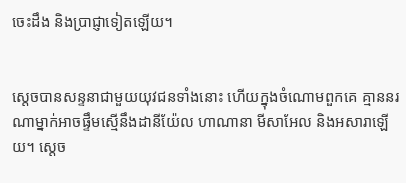ចេះដឹង និងប្រាជ្ញាទៀតឡើយ។


ស្តេចបានសន្ទនាជាមួយយុវជនទាំងនោះ ហើយក្នុងចំណោមពួកគេ គ្មាននរណាម្នាក់អាចផ្ទឹមស្មើនឹងដានី‌យ៉ែល ហាណា‌នា មីសា‌អែល និងអសា‌រាឡើយ។ ស្តេច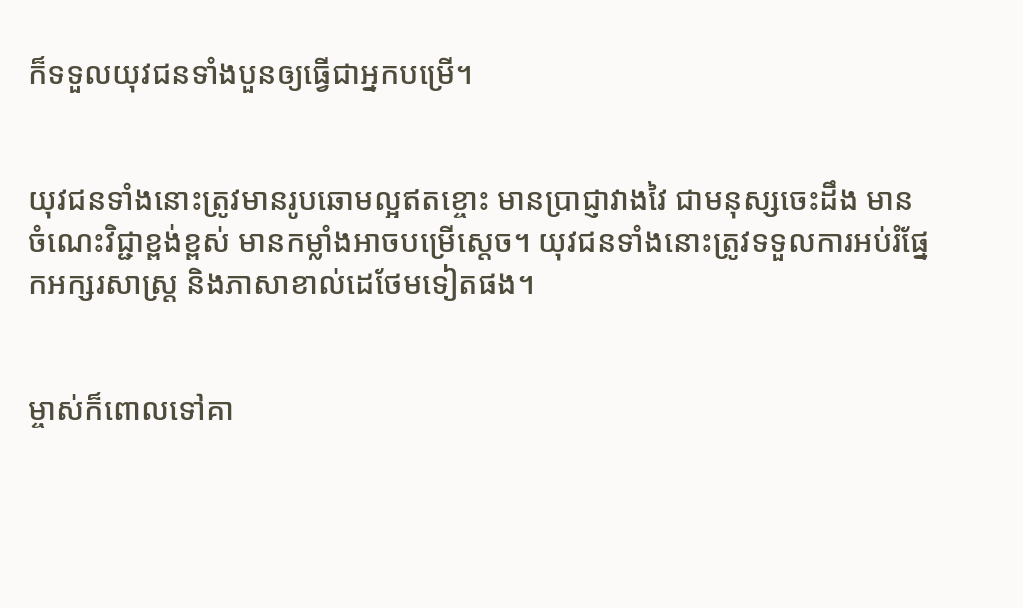ក៏ទទួលយុវជនទាំងបួនឲ្យធ្វើជាអ្នកបម្រើ។


យុវជនទាំងនោះត្រូវមានរូបឆោមល្អឥតខ្ចោះ មានប្រាជ្ញាវាង‌វៃ ជាមនុស្សចេះដឹង មានចំណេះវិជ្ជាខ្ពង់‌ខ្ពស់ មានកម្លាំងអាចបម្រើស្តេច។ យុវជនទាំងនោះត្រូវទទួលការអប់រំផ្នែកអក្សរ‌សាស្ត្រ និងភាសាខាល់ដេថែមទៀតផង។


ម្ចាស់ក៏ពោលទៅគា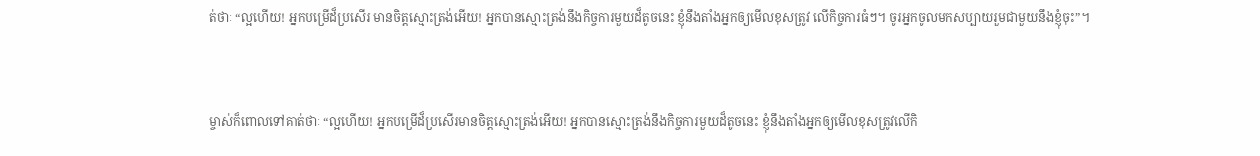ត់ថាៈ “ល្អហើយ! អ្នកបម្រើដ៏ប្រសើរ មានចិត្ដស្មោះត្រង់អើយ! អ្នកបានស្មោះត្រង់នឹងកិច្ចការមួយដ៏តូចនេះ ខ្ញុំនឹងតាំងអ្នកឲ្យមើលខុសត្រូវ លើកិច្ចការធំៗ។ ចូរអ្នកចូលមកសប្បាយរួមជាមួយនឹងខ្ញុំចុះ”។


ម្ចាស់ក៏ពោលទៅគាត់ថាៈ “ល្អហើយ! អ្នកបម្រើដ៏ប្រសើរមានចិត្ដស្មោះត្រង់អើយ! អ្នកបានស្មោះត្រង់នឹងកិច្ចការមួយដ៏តូចនេះ ខ្ញុំនឹងតាំងអ្នកឲ្យមើលខុសត្រូវលើកិ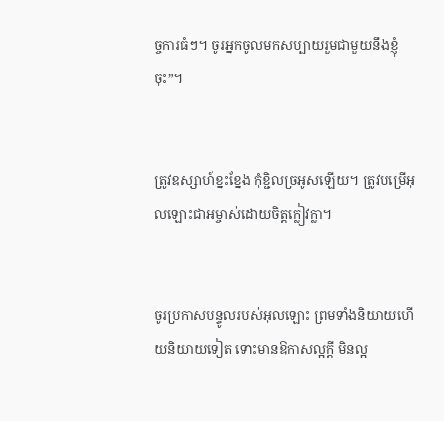ច្ចការធំៗ។ ចូរអ្នកចូលមកសប្បាយរួមជាមួយនឹងខ្ញុំចុះ”។


ត្រូវឧស្សាហ៍ខ្នះ‌ខ្នែង កុំខ្ជិលច្រអូសឡើយ។ ត្រូវបម្រើអុលឡោះ‌ជាអម្ចាស់ដោយចិត្ដក្លៀវ‌ក្លា។


ចូរប្រកាសបន្ទូលរបស់អុលឡោះ ព្រមទាំងនិយាយហើយនិយាយទៀត ទោះមានឱកាសល្អក្ដី មិនល្អ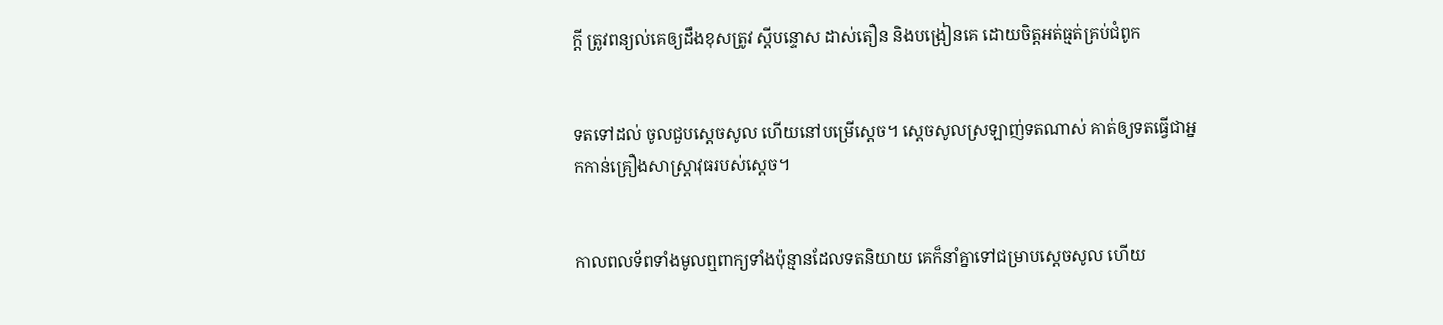ក្ដី ត្រូវពន្យល់គេឲ្យដឹងខុសត្រូវ ស្ដីបន្ទោស ដាស់‌តឿន និងបង្រៀនគេ ដោយចិត្ដអត់‌ធ្មត់គ្រប់ជំពូក


ទតទៅដល់ ចូលជួបស្តេចសូល ហើយនៅបម្រើស្តេច។ ស្តេចសូលស្រឡាញ់ទតណាស់ គាត់ឲ្យទតធ្វើជាអ្នកកាន់គ្រឿងសាស្ត្រា‌វុធរបស់ស្តេច។


កាលពលទ័ពទាំងមូលឮពាក្យទាំងប៉ុន្មានដែលទតនិយាយ គេក៏នាំគ្នាទៅជម្រាបស្តេចសូល ហើយ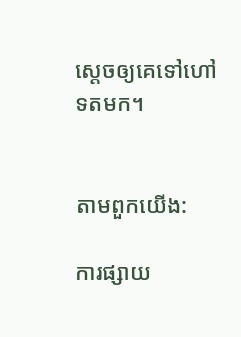ស្តេចឲ្យគេទៅហៅទតមក។


តាមពួកយើង:

ការផ្សាយ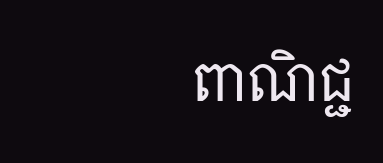ពាណិជ្ជ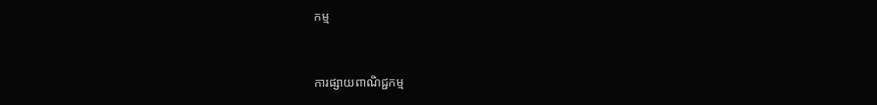កម្ម


ការផ្សាយពាណិជ្ជកម្ម